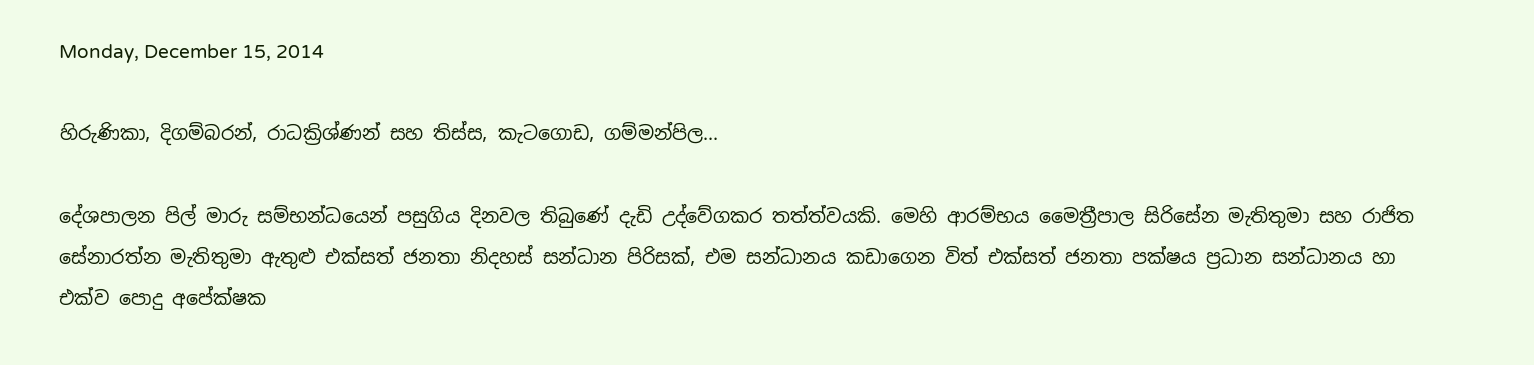Monday, December 15, 2014

හිරුණිකා, දිගම්බරන්, රාධක්‍රිශ්ණන් සහ තිස්ස, කැටගොඩ, ගම්මන්පිල...

දේශපාලන පිල් මාරු සම්භන්ධයෙන් පසුගිය දිනවල තිබුණේ දැඩි උද්වේගකර තත්ත්වයකි. මෙහි ආරම්භය මෛත්‍රීපාල සිරිසේන මැතිතුමා සහ රාජිත සේනාරත්න මැතිතුමා ඇතුළු එක්සත් ජනතා නිදහස් සන්ධාන පිරිසක්, එම සන්ධානය කඩාගෙන විත් එක්සත් ජනතා පක්ෂය ප්‍රධාන සන්ධානය හා එක්ව පොදු අපේක්ෂක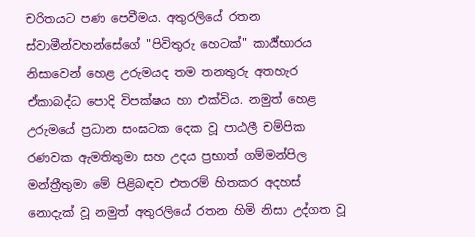චරිතයට පණ පෙවීමය. අතුරලියේ රතන ස්වාමීන්වහන්සේගේ "පිවිතුරු හෙටක්" කාර්‍ය්භාරය නිසාවෙන් හෙළ උරුමයද තම තනතුරු අතහැර ඒකාබද්ධ පොදි විපක්ෂය හා එක්විය. නමුත් හෙළ උරුමයේ ප්‍රධාන සංඝටක දෙක වූ පාඨලී චම්පික රණවක ඇමතිතුමා සහ උදය ප්‍රභාත් ගම්මන්පිල මන්ත්‍රීතුමා මේ පිළිබඳව එතරම් හිතකර අදහස් නොදැක් වූ නමුත් අතුරලියේ රතන හිමි නිසා උද්ගත වූ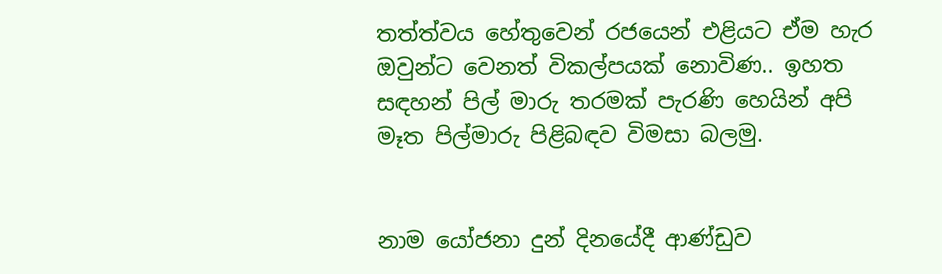තත්ත්වය හේතුවෙන් රජයෙන් එළියට ඒම හැර ඔවුන්ට වෙනත් විකල්පයක් නොවිණ.. ඉහත සඳහන් පිල් මාරු තරමක් පැරණි හෙයින් අපි මෑත පිල්මාරු පිළිබඳව විමසා බලමු.


නාම යෝජනා දුන් දිනයේදී ආණ්ඩුව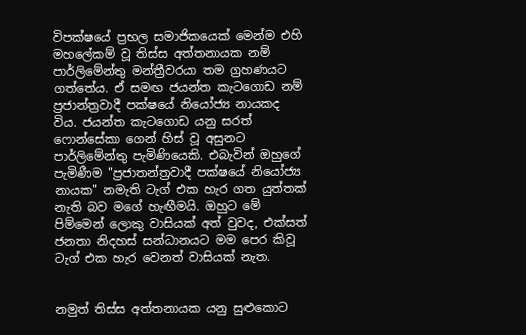විපක්ෂයේ ප්‍රභල සමාජිකයෙක් මෙන්ම එහි මහලේකම් වූ තිස්ස අත්තනායක නම් පාර්ලිමේන්තු මන්ත්‍රීවරයා තම ග්‍රහණයට ගත්තේය. ඒ සමඟ ජයන්ත කැටගොඩ නම් ප්‍රජාන්ත්‍රවාදී පක්ෂයේ නියෝජ්‍ය නායකද විය. ජයන්ත කැටගොඩ යනු සරත් ෆොන්සේකා ගෙන් හිස් වූ අසුනට පාර්ලිමේන්තු පැමිණියෙකි. එබැවින් ඔහුගේ පැමිණීම "ප්‍රජාතන්ත්‍රවාදී පක්ෂයේ නියෝජ්‍ය නායක" නමැති ටැග් එක හැර ගත යුත්තක් නැති බව මගේ හැඟීමයි. ඔහුට මේ පිම්මෙන් ලොකු වාසියක් අත් වුවද, එක්සත් ජනතා නිදහස් සන්ධානයට මම පෙර කිවූ ටැග් එක හැර වෙනත් වාසියක් නැත.


නමුත් තිස්ස අත්තනායක යනු සුළුකොට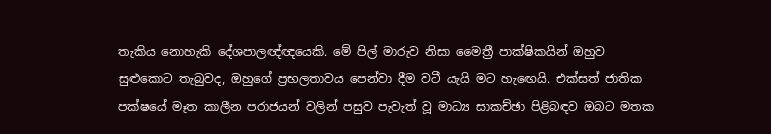තැකිය නොහැකි දේශපාලඥ්ඥයෙකි. මේ පිල් මාරුව නිසා මෛත්‍රී පාක්ෂිකයින් ඔහුව සුළුකොට තැබුවද, ඔහුගේ ප්‍රභලතාවය පෙන්වා දීම වටී යැයි මට හැඟෙයි. එක්සත් ජාතික පක්ෂයේ මෑත කාලීන පරාජයන් වලින් පසුව පැවැත් වූ මාධ්‍ය සාකච්ඡා පිළිබඳව ඔබට මතක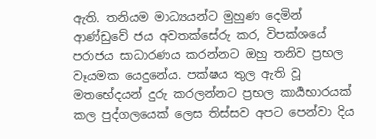ඇති. තනියම මාධ්‍යයන්ට මුහුණ දෙමින් ආණ්ඩුවේ ජය අවතක්සේරු කර, විපක්ශයේ පරාජය සාධාරණය කරන්නට ඔහු තනිව ප්‍රභල වෑයමක යෙදුනේය. පක්ෂය තුල ඇති වූ මතභේදයන් දුරු කරලන්නට ප්‍රභල කාර්‍යභාරයක් කල පුද්ගලයෙක් ලෙස තිස්සව අපට පෙන්වා දිය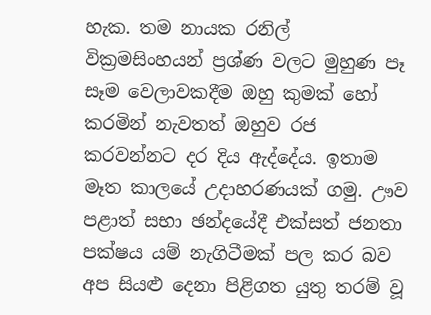හැක. තම නායක රනිල් වික්‍රමසිංහයන් ප්‍රශ්ණ වලට මුහුණ පෑ සෑම වෙලාවකදීම ඔහු කුමක් හෝ කරමින් නැවතත් ඔහුව රජ කරවන්නට දර දිය ඇද්දේය. ඉතාම මෑත කාලයේ උදාහරණයක් ගමු. ඌව පළාත් සභා ඡන්දයේදී එක්සත් ජනතා පක්ෂය යම් නැගිටීමක් පල කර බව අප සියළු දෙනා පිළිගත යුතු තරම් වූ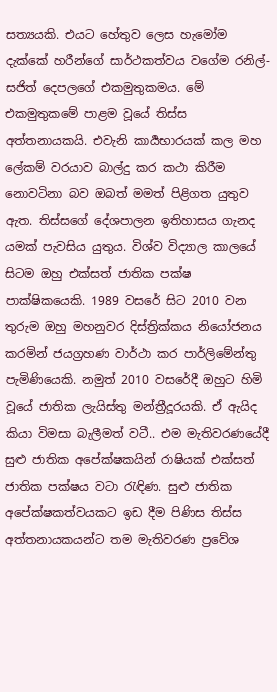සත්‍යයකි. එයට හේතුව ලෙස හැමෝම දැක්කේ හරීන්ගේ සාර්ථකත්වය වගේම රනිල්-සජිත් දෙපලගේ එකමුතුකමය. මේ එකමුතුකමේ පාළම වූයේ තිස්ස අත්තනායකයි. එවැනි කාර්‍යභාරයක් කල මහ ලේකම් වරයාව බාල්දු කර කථා කිරීම නොවටිනා බව ඔබත් මමත් පිළිගත යුතුව ඇත. තිස්සගේ දේශපාලන ඉතිහාසය ගැනද යමක් පැවසිය යුතුය. විශ්ව විද්‍යාල කාලයේ සිටම ඔහු එක්සත් ජාතික පක්ෂ පාක්ෂිකයෙකි. 1989 වසරේ සිට 2010 වන තුරුම ඔහු මහනුවර දිස්ත්‍රික්කය නියෝජනය කරමින් ජයග්‍රහණ වාර්ථා කර පාර්ලිමේන්තු පැමිණියෙකි. නමුත් 2010 වසරේදී ඔහුට හිමි වූයේ ජාතික ලැයිස්තු මන්ත්‍රීදූරයකි. ඒ ඇයිද කියා විමසා බැලීමත් වටී.. එම මැතිවරණයේදී සුළු ජාතික අපේක්ෂකයින් රාෂියක් එක්සත් ජාතික පක්ෂය වටා රැඳිණ. සුළු ජාතික අපේක්ෂකත්වයකට ඉඩ දීම පිණිස තිස්ස අත්තනායකයන්ට තම මැතිවරණ ප්‍රවේශ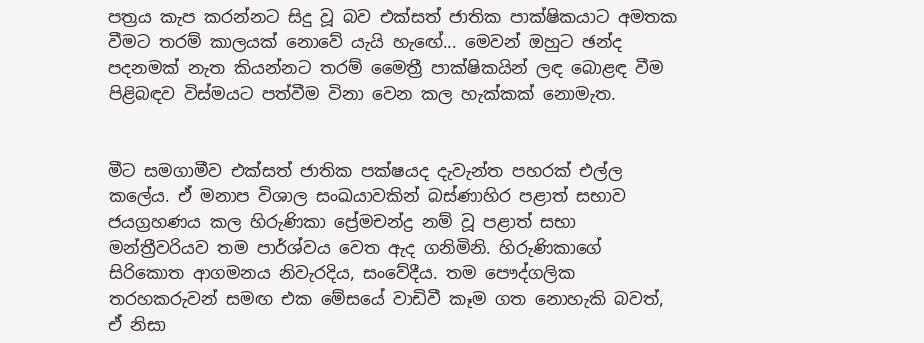පත්‍රය කැප කරන්නට සිදු වූ බව එක්සත් ජාතික පාක්ෂිකයාට අමතක වීමට තරම් කාලයක් නොවේ යැයි හැඟේ... මෙවන් ඔහුට ඡන්ද පදනමක් නැත කියන්නට තරම් මෛත්‍රී පාක්ෂිකයින් ලඳ බොළඳ වීම පිළිබඳව විස්මයට පත්වීම විනා වෙන කල හැක්කක් නොමැත.


මීට සමගාමීව එක්සත් ජාතික පක්ෂයද දැවැන්ත පහරක් එල්ල කලේය. ඒ මනාප විශාල සංඛ‍යාවකින් බස්ණාහිර පළාත් සභාව ජයග්‍රහණය කල හිරුණිකා ප්‍රේමචන්ද්‍ර නම් වූ පළාත් සභා මන්ත්‍රීවරියව තම පාර්ශ්වය වෙත ඇද ගනිමිනි. හිරුණිකාගේ සිරිකොත ආගමනය නිවැරදිය, සංවේදීය. තම පෞද්ගලික තරහකරුවන් සමඟ එක මේසයේ වාඩිවී කෑම ගත නොහැකි බවත්, ඒ නිසා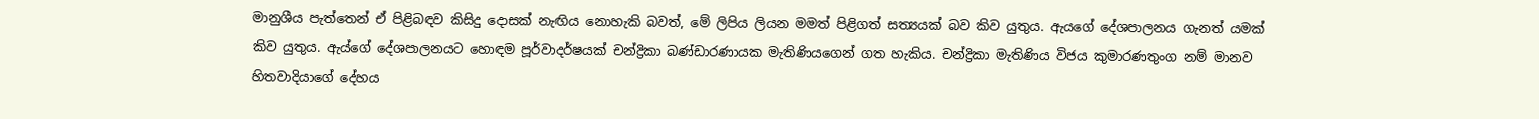මානුශීය පැත්තෙන් ඒ පිළිබඳව කිසිදු දොසක් නැඟිය නොහැකි බවත්, මේ ලිපිය ලියන මමත් පිළිගත් සත්‍යයක් බව කිව යුතුය. ඇයගේ දේශපාලනය ගැනත් යමක් කිව යුතුය. ඇය්ගේ දේශපාලනයට හොඳම පූර්වාදර්ෂයක් චන්ද්‍රිකා බණ්ඩාරණායක මැතිණියගෙන් ගත හැකිය. චන්ද්‍රිකා මැතිණිය විජය කුමාරණතුංග නම් මානව හිතවාදියාගේ දේහය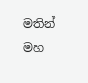මතින් මහ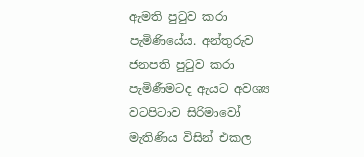ඇමති පුටුව කරා පැමිණියේය. අන්තුරුව ජනපති පුටුව කරා පැමිණීමටද ඇයට අවශ්‍ය වටපිටාව සිරිමාවෝ මැතිණිය විසින් එකල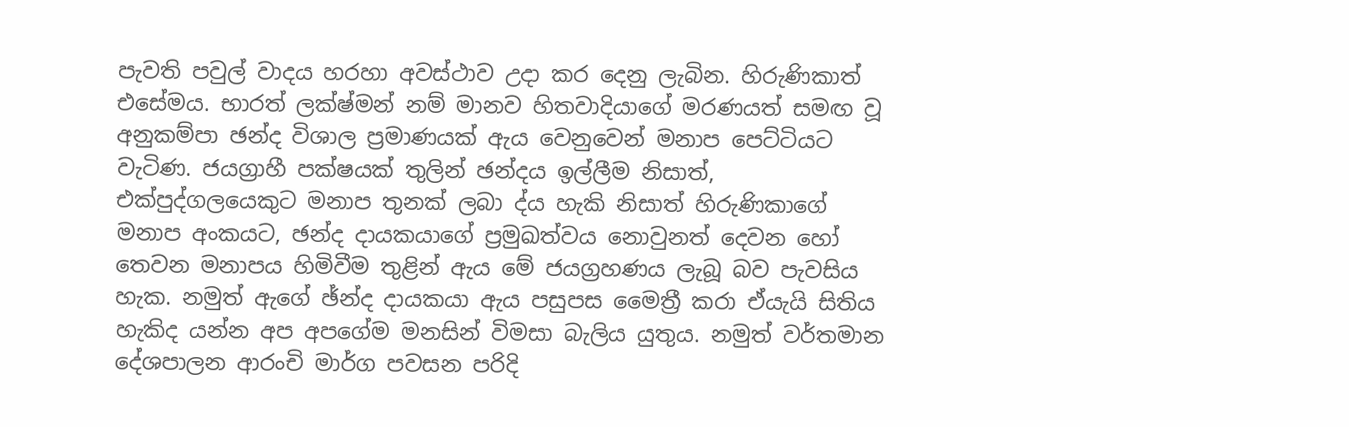පැවති පවුල් වාදය හරහා අවස්ථාව උදා කර දෙනු ලැබින. හිරුණිකාත් එසේමය. භාරත් ලක්ෂ්මන් නම් මානව හිතවාදියාගේ මරණයත් සමඟ වූ අනුකම්පා ඡන්ද විශාල ප්‍රමාණයක් ඇය වෙනුවෙන් මනාප පෙට්ටියට වැටිණ. ජයග්‍රාහී පක්ෂයක් තුලින් ඡන්දය ඉල්ලීම නිසාත්, එක්පුද්ගලයෙකුට මනාප තුනක් ලබා ද්ය හැකි නිසාත් හිරුණිකාගේ මනාප අංකයට, ඡන්ද දායකයාගේ ප්‍රමුඛත්වය නොවුනත් දෙවන හෝ තෙවන මනාපය හිමිවීම තුළින් ඇය මේ ජයග්‍රහණය ලැබූ බව පැවසිය හැක. නමුත් ඇගේ ඡ්න්ද දායකයා ඇය පසුපස මෛත්‍රී කරා ඒයැයි සිතිය හැකිද යන්න අප අපගේම මනසින් විමසා බැලිය යුතුය. නමුත් වර්තමාන දේශපාලන ආරංචි මාර්ග පවසන පරිදි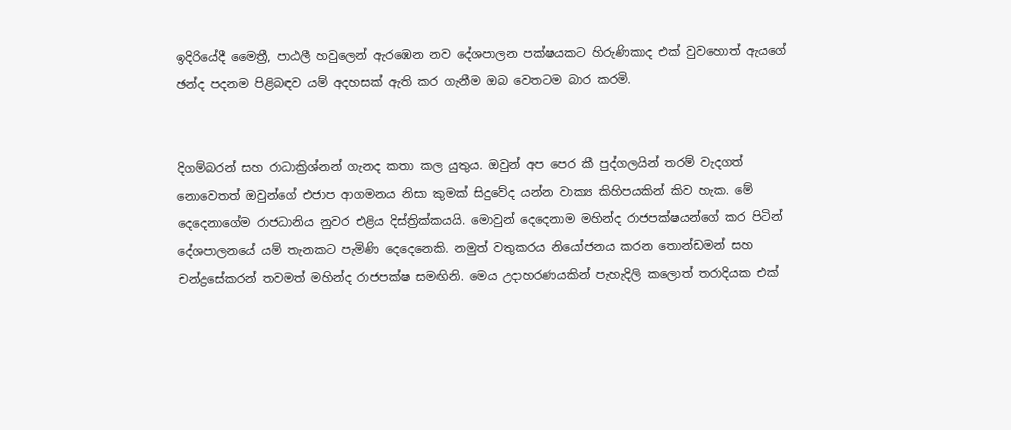ඉදිරියේදී මෛත්‍රී, පාඨලී හවුලෙන් ඇරඹෙන නව දේශපාලන පක්ෂයකට හිරුණිකාද එක් වුවහොත් ඇයගේ ඡන්ද පදනම පිළිබඳව යම් අදහසක් ඇති කර ගැනීම ඔබ වෙතටම බාර කරමි.


දිගම්බරන් සහ රාධාක්‍රිශ්නන් ගැනද කතා කල යුතුය. ඔවුන් අප පෙර කී පුද්ගලයින් තරම් වැදගත් නොවෙතත් ඔවුන්ගේ එජාප ආගමනය නිසා කුමක් සිදුවේද යන්න වාක්‍ය කිහිපයකින් කිව හැක. මේ දෙදෙනාගේම රාජධානිය නුවර එළිය දිස්ත්‍රික්කයයි. මොවුන් දෙදෙනාම මහින්ද රාජපක්ෂයන්ගේ කර පිටින් දේශපාලනයේ යම් තැනකට පැමිණි දෙදෙනෙකි. නමුත් වතුකරය නියෝජනය කරන තොන්ඩමන් සහ චන්ද්‍රසේකරන් තවමත් මහින්ද රාජපක්ෂ සමඟිනි. මෙය උදාහරණයකින් පැහැදිලි කලොත් තරාදියක එක්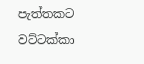පැත්තකට වට්ටක්කා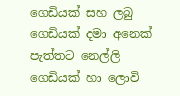ගෙඩියක් සහ ලබු ගෙඩියක් දමා අනෙක් පැත්තට නෙල්ලි ගෙඩියක් හා ලොවි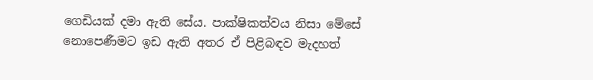ගෙඩියක් දමා ඇති සේය. පාක්ෂිකත්වය නිසා මේසේ නොපෙණීමට ඉඩ ඇති අතර ඒ පිළිබඳව මැදහත්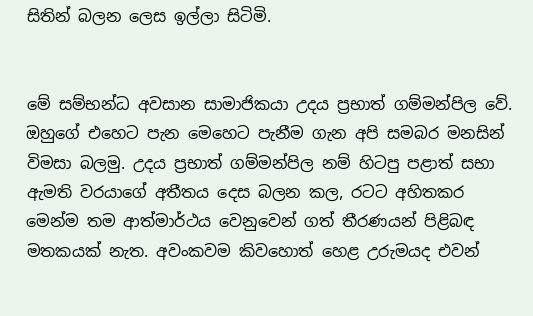සිතින් බලන ලෙස ඉල්ලා සිටිමි.


මේ සම්භන්ධ අවසාන සාමාජිකයා උදය ප්‍රභාත් ගම්මන්පිල වේ. ඔහුගේ එහෙට පැන මෙහෙට පැනීම ගැන අපි සමබර මනසින් විමසා බලමු. උදය ප්‍රභාත් ගම්මන්පිල නම් හිටපු පළාත් සභා ඇමති වරයාගේ අතීතය දෙස බලන කල, රටට අහිතකර මෙන්ම තම ආත්මාර්ථය වෙනුවෙන් ගත් තීරණයන් පිළිබඳ මතකයක් නැත. අවංකවම කිවහොත් හෙළ උරුමයද එවන්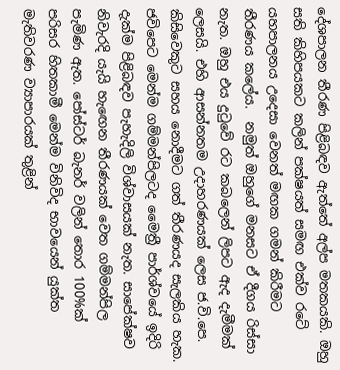දේශපාලන තීරණ පිළිබඳව ඇත්තේ අල්ප මතකයකි. ඔහු සති කිහිපයකට කලින් පක්ෂයත් සමඟ එක්ව රටේ යහපාලනය උදෙසා වෙනත් මඟක ගමන් කිරීමට තීරණය කලේය.  නමුත් ඔහුගේ මනසට ඒ දීගය රිස්සා නැත. ඔහු එය දුටුවේ රට කබලෙන් ලිපට ඇද දැමීමක් ලෙසයි. එහි ආසන්නතම උදාහරණයක් ලෙස ජ.වි.පෙ. කිසිවෙකුට සහය නොදීමට ගත් තීරණයද සැලකිය හැක. ජවිපෙට මෙන්ම ගම්මන්පිලටද මෛත්‍රී පාර්ශ්වයේ ඉදිරි දැක්ම පිළිබඳව පැහැදිලි විශ්වාසයක් නැත. සාපේක්ෂව නිවැරදි යැයි හැඟෙන තීරණයක් වෙත ගම්මන්පිල පැමිණ ඇත. පෝස්ටර් බැනර් වලින් තොර 100%ක් පරිසර හිතකාමී මෙන්ම විනිවිද භාවයෙන් යුක්ත මැතිවරණ ව්‍යාපාරයක් තුළින්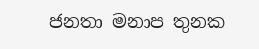ජනතා මනාප තුනක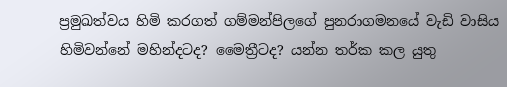ප්‍රමුඛත්වය හිමි කරගත් ගම්මන්පිලගේ පුනරාගමනයේ වැඩි වාසිය හිමිවන්නේ මහින්දටද? මෛත්‍රීටද? යන්න තර්ක කල යුතු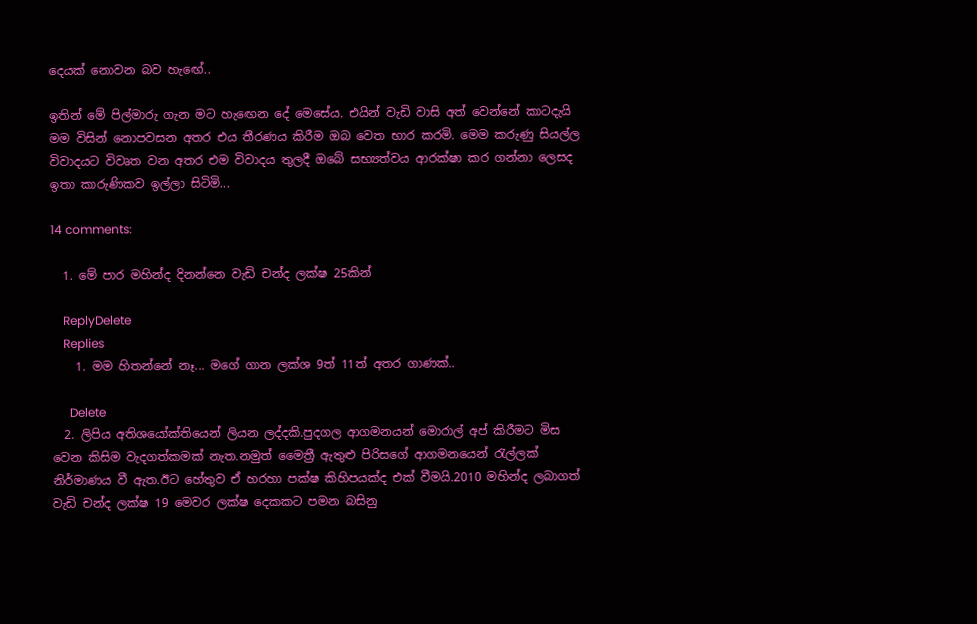දෙයක් නොවන බව හැඟේ..

ඉතින් මේ පිල්මාරු ගැන මට හැඟෙන දේ මෙසේය. එයින් වැඩි වාසි අත් වෙන්නේ කාටදැයි මම විසින් නොපවසන අතර එය තීරණය කිරීම ඔබ වෙත භාර කරමි. මෙම කරුණු සියල්ල විවාදයට විවෘත වන අතර එම විවාදය තුලදී ඔබේ සභ්‍යත්වය ආරක්ෂා කර ගන්නා ලෙසද ඉතා කාරුණිකව ඉල්ලා සිටිමි...

14 comments:

  1. මේ පාර මහින්ද දිනන්නෙ වැඩි චන්ද ලක්ෂ 25කින්

    ReplyDelete
    Replies
    1. මම හිතන්නේ නෑ... මගේ ගාන ලක්ශ 9ත් 11ත් අතර ගාණක්..

      Delete
  2. ලිපිය අතිශයෝක්තියෙන් ලියන ලද්දකි.පුදගල ආගමනයන් මොරාල් අප් කිරීමට මිස වෙන කිසිම වැදගත්කමක් නැත.නමුත් මෛත්‍රී ඇතුළු පිරිසගේ ආගමනයෙන් රැල්ලක් නිර්මාණය වී ඇත.ඊට හේතුව ඒ හරහා පක්ෂ කිහිපයක්ද එක් වීමයි.2010 මහින්ද ලබාගත් වැඩි චන්ද ලක්ෂ 19 මෙවර ලක්ෂ දෙකකට පමන බසිනු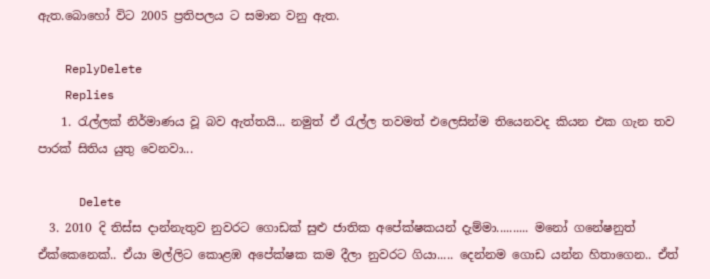ඇත.බොහෝ විට 2005 ප්‍රතිපලය ට සමාන වනු ඇත.

    ReplyDelete
    Replies
    1. රැල්ලක් නිර්මාණය වූ බව ඇත්තයි... නමුත් ඒ රැල්ල තවමත් එලෙසින්ම තියෙනවද කියන එක ගැන තව පාරක් සිතිය යුතු වෙනවා...

      Delete
  3. 2010 දි තිස්ස දාන්නැතුව නුවරට ගොඩක් සුළු ජාතික අපේක්ෂකයන් දැම්මා.......... මනෝ ගනේෂනුත් ඒක්කෙනෙක්.. ඒයා මල්ලිට කොළඹ අපේක්ෂක කම දීලා නුවරට ගියා..... දෙන්නම ගොඩ යන්න හිතාගෙන.. ඒත්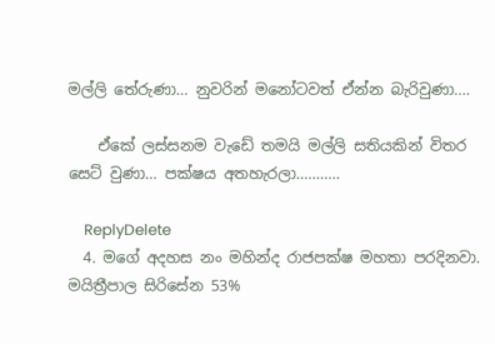මල්ලි තේරුණා... නුවරින් මනෝටවත් ඒන්න බැරිවුණා....

    ඒකේ ලස්සනම වැඩේ තමයි මල්ලි සතියකින් විතර සෙට් වුණා... පක්ෂය අතහැරලා...........

    ReplyDelete
  4. මගේ අදහස නං මහින්ද රාජපක්ෂ මහතා පරදිනවා. මයිත්‍රීපාල සිරිසේන 53%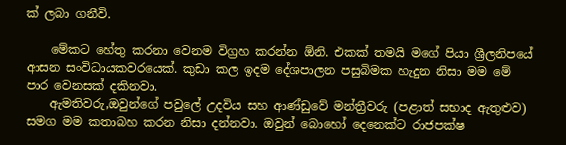ක් ලබා ගනීවි.

    මේකට හේතු කරනා වෙනම විග්‍රහ කරන්න ඕනි. එකක් තමයි මගේ පියා ශ්‍රීලනිපයේ ආසන සංවිධායකවරයෙක්. කුඩා කල ඉදම දේශපාලන පසුබිමක හැදුන නිසා මම මේ පාර වෙනසක් දකිනවා.
    ඇමතිවරු,ඔවුන්ගේ පවුලේ උදවිය සහ ආණ්ඩුවේ මන්ත්‍රීවරු (පළාත් සභාද ඇතුළුව) සමග මම කතාබහ කරන නිසා දන්නවා. ඔවුන් බොහෝ දෙනෙක්ට රාජපක්ෂ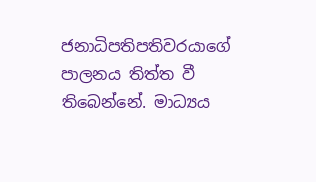ජනාධිපතිපතිවරයාගේ පාලනය තිත්ත වී තිබෙන්නේ. මාධ්‍යය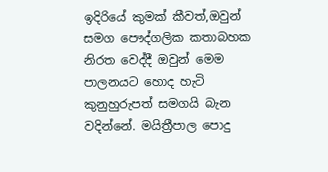ඉදිරියේ කුමක් කීවත්,ඔවුන් සමග පෞද්ගලික කතාබහක නිරත වෙද්දී ඔවුන් මෙම පාලනයට හොද හැටි කුනුහුරුපත් සමගයි බැන වදින්නේ. මයිත්‍රීපාල පොදු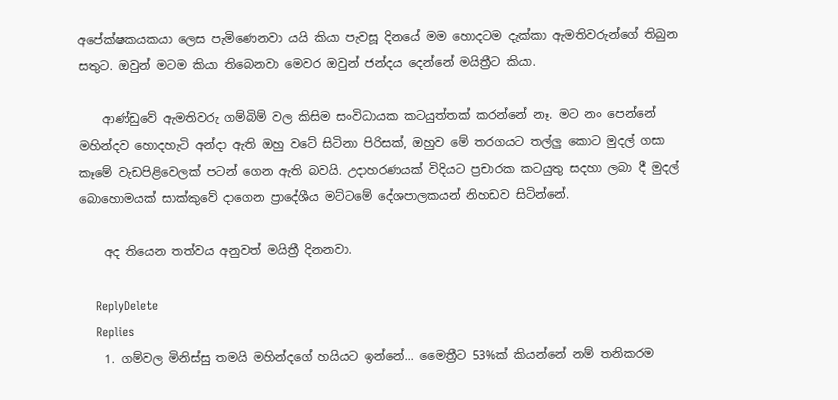අපේක්ෂකයකයා ලෙස පැමිණෙනවා යයි කියා පැවසූ දිනයේ මම හොදටම දැක්කා ඇමතිවරුන්ගේ තිබුන සතුට. ඔවුන් මටම කියා තිබෙනවා මෙවර ඔවුන් ජන්දය දෙන්නේ මයිත්‍රීට කියා.

    ආණ්ඩුවේ ඇමතිවරු ගම්බිම් වල කිසිම සංවිධායක කටයුත්තක් කරන්නේ නෑ. මට නං පෙන්නේ මහින්දව හොදහැටි අන්දා ඇති ඔහු වටේ සිටිනා පිරිසක්, ඔහුව මේ තරගයට තල්ලු කොට මුදල් ගසා කෑමේ වැඩපිළිවෙලක් පටන් ගෙන ඇති බවයි. උදාහරණයක්‌ විදියට ප්‍රචාරක කටයුතු සදහා ලබා දී මුදල් බොහොමයක් සාක්කුවේ දාගෙන ප්‍රාදේශීය මට්ටමේ දේශපාලකයන් නිහඩව සිටින්නේ.

    අද තියෙන තත්වය අනුවත් මයිත්‍රී දිනනවා.

    ReplyDelete
    Replies
    1. ගම්වල මිනිස්සු තමයි මහින්දගේ හයියට ඉන්නේ... මෛත්‍රීට 53%ක් කියන්නේ නම් තනිකරම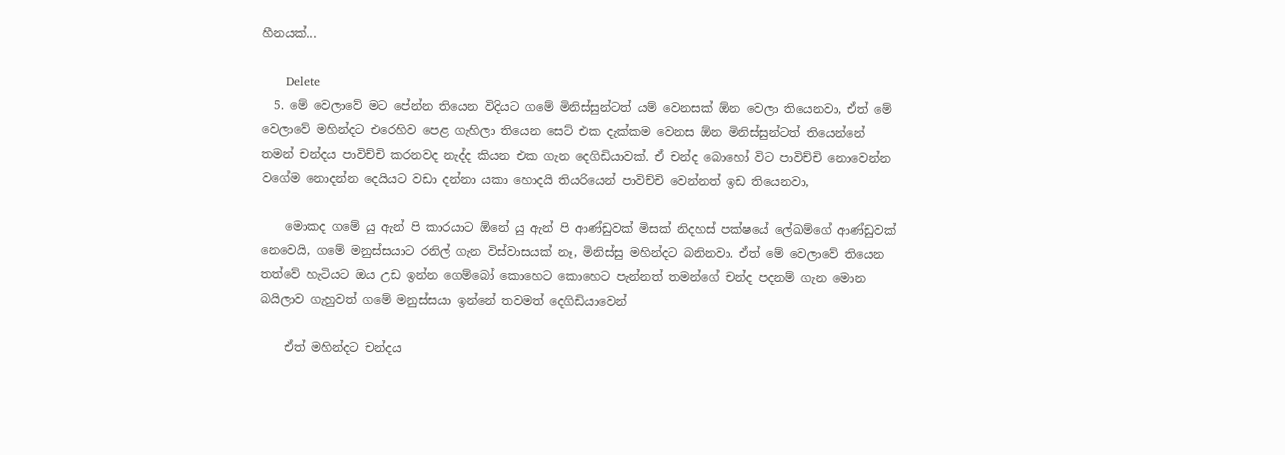හීනයක්...

      Delete
  5. මේ වෙලාවේ මට පේන්න තියෙන විදියට ගමේ මිනිස්සුන්ටත් යම් වෙනසක් ඕන වෙලා තියෙනවා, ඒත් මේ වෙලාවේ මහින්දට එරෙහිව පෙළ ගැහිලා තියෙන සෙට් එක දැක්කම වෙනස ඕන මිනිස්සුන්ටත් තියෙන්නේ තමන් චන්දය පාවිච්චි කරනවද නැද්ද කියන එක ගැන දෙගිඩියාවක්. ඒ චන්ද බොහෝ විට පාවිච්චි නොවෙන්න වගේම නොදන්න දෙයියට වඩා දන්නා යකා හොදයි තියරියෙන් පාවිච්චි වෙන්නත් ඉඩ තියෙනවා,

    මොකද ගමේ යු ඇන් පි කාරයාට ඕනේ යු ඇන් පි ආණ්ඩුවක් මිසක් නිදහස් පක්ෂයේ ලේඛම්ගේ ආණ්ඩුවක් නෙවෙයි, ගමේ මනුස්සයාට රනිල් ගැන විස්වාසයක් නෑ, මිනිස්සු මහින්දට බනිනවා. ඒත් මේ වෙලාවේ තියෙන තත්වේ හැටියට ඔය උඩ ඉන්න ගෙම්බෝ කොහෙට කොහෙට පැන්නත් තමන්ගේ චන්ද පදනම් ගැන මොන බයිලාව ගැහුවත් ගමේ මනුස්සයා ඉන්නේ තවමත් දෙගිඩියාවෙන්

    ඒත් මහින්දට චන්දය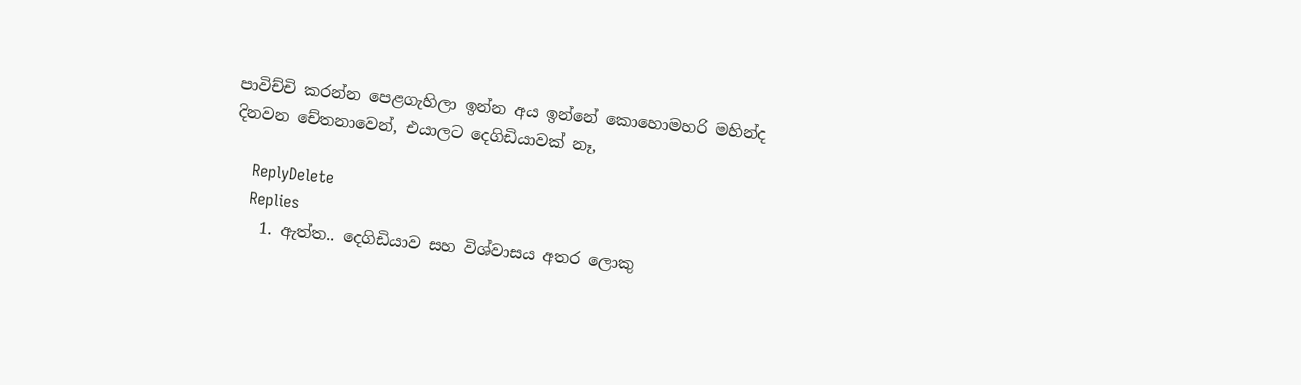පාවිච්චි කරන්න පෙළගැහිලා ඉන්න අය ඉන්නේ කොහොමහරි මහින්ද දිනවන චේතනාවෙන්, එයාලට දෙගිඩියාවක් නෑ,

    ReplyDelete
    Replies
    1. ඇත්ත.. දෙගිඩියාව සහ විශ්වාසය අතර ලොකු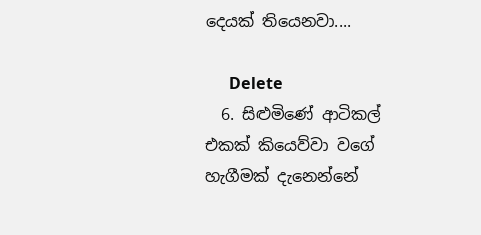දෙයක් තියෙනවා....

      Delete
  6. සිළුමිණේ ආටිකල් එකක් කියෙව්වා වගේ හැගීමක් දැනෙන්නේ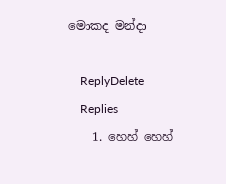මොකද මන්දා

    ReplyDelete
    Replies
    1. හෙහ් හෙහ්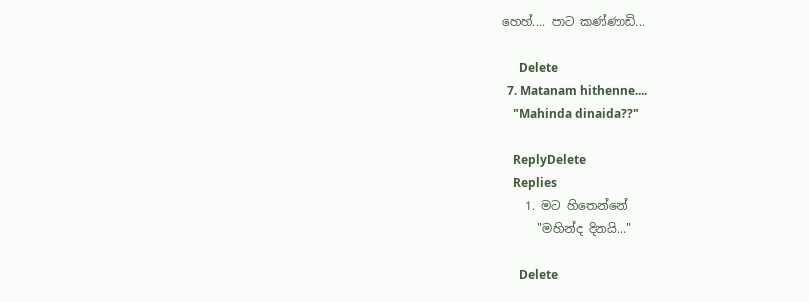හෙහ්.... පාට කණ්ණාඩි...

      Delete
  7. Matanam hithenne....
    "Mahinda dinaida??"

    ReplyDelete
    Replies
    1. මට හිතෙන්නේ
      "මහින්ද දිනයි..."

      Delete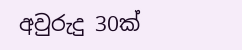අවුරුදු 30ක්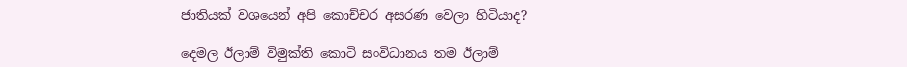ජාතියක් වශයෙන් අපි කොච්චර අසරණ වෙලා හිටියාද?

දෙමල ඊලාම් විමුක්ති කොටි සංවිධානය තම ඊලාම්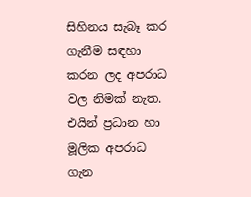සිහිනය සැබෑ කර ගැනීම සඳහා කරන ලද අපරාධ වල නිමක් නැත. එයින් ප්‍රධාන හා මූලික අපරාධ ගැන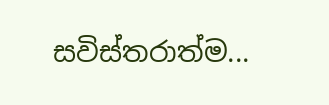සවිස්තරාත්ම...